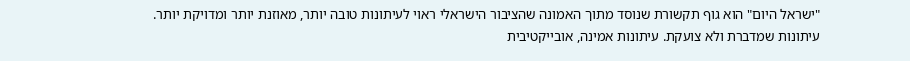"ישראל היום" הוא גוף תקשורת שנוסד מתוך האמונה שהציבור הישראלי ראוי לעיתונות טובה יותר, מאוזנת יותר ומדויקת יותר. עיתונות שמדברת ולא צועקת. עיתונות אמינה, אובייקטיבית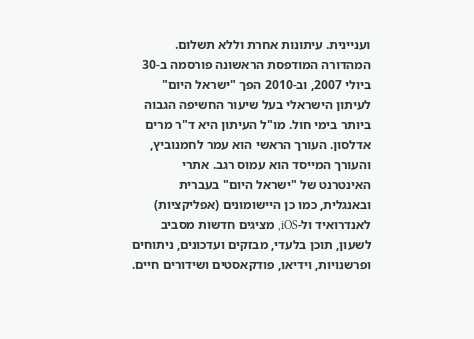ועניינית. עיתונות אחרת וללא תשלום. המהדורה המודפסת הראשונה פורסמה ב-30 ביולי 2007, וב-2010 הפך "ישראל היום" לעיתון הישראלי בעל שיעור החשיפה הגבוה ביותר בימי חול. מו"ל העיתון היא ד"ר מרים אדלסון. העורך הראשי הוא עמר לחמנוביץ, והעורך המייסד הוא עמוס רגב. אתרי האינטרנט של "ישראל היום" בעברית ובאנגלית, כמו כן היישומונים (אפליקציות) לאנדרואיד ול-iOS, מציגים חדשות מסביב לשעון, תוכן בלעדי, מבזקים ועדכונים, ניתוחים ופרשנויות, וידיאו, פודקאסטים ושידורים חיים.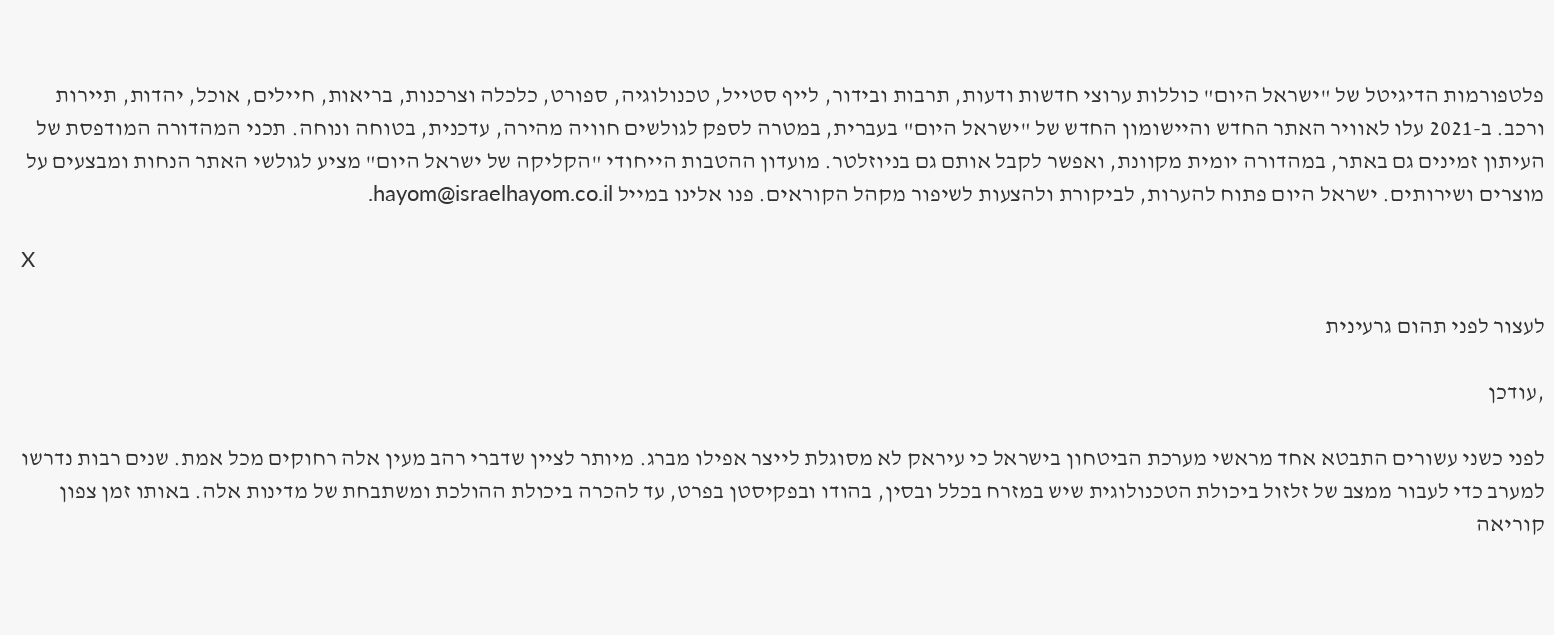פלטפורמות הדיגיטל של "ישראל היום" כוללות ערוצי חדשות ודעות, תרבות ובידור, לייף סטייל, טכנולוגיה, ספורט, כלכלה וצרכנות, בריאות, חיילים, אוכל, יהדות, תיירות ורכב. ב-2021 עלו לאוויר האתר החדש והיישומון החדש של "ישראל היום" בעברית, במטרה לספק לגולשים חוויה מהירה, עדכנית, בטוחה ונוחה. תכני המהדורה המודפסת של העיתון זמינים גם באתר, במהדורה יומית מקוונת, ואפשר לקבל אותם גם בניוזלטר. מועדון ההטבות הייחודי "הקליקה של ישראל היום" מציע לגולשי האתר הנחות ומבצעים על מוצרים ושירותים. ישראל היום פתוח להערות, לביקורת ולהצעות לשיפור מקהל הקוראים. פנו אלינו במייל hayom@israelhayom.co.il.

X

לעצור לפני תהום גרעינית

,עודכן

לפני כשני עשורים התבטא אחד מראשי מערכת הביטחון בישראל כי עיראק לא מסוגלת לייצר אפילו מברג. מיותר לציין שדברי רהב מעין אלה רחוקים מכל אמת. שנים רבות נדרשו למערב כדי לעבור ממצב של זלזול ביכולת הטכנולוגית שיש במזרח בכלל ובסין, בהודו ובפקיסטן בפרט, עד להכרה ביכולת ההולכת ומשתבחת של מדינות אלה. באותו זמן צפון קוריאה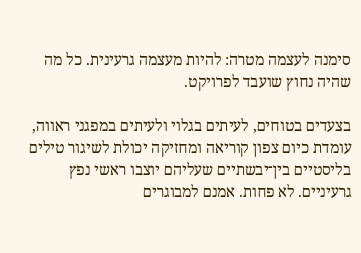סימנה לעצמה מטרה: להיות מעצמה גרעינית. כל מה שהיה נחוץ שועבד לפרויקט.

בצעדים בטוחים, לעיתים בגלוי ולעיתים במפגני ראווה, עומדת כיום צפון קוריאה ומחזיקה יכולת לשיגור טילים בליסטיים בין־יבשתיים שעליהם יוצבו ראשי נפץ גרעיניים. לא פחות. אמנם למבוגרים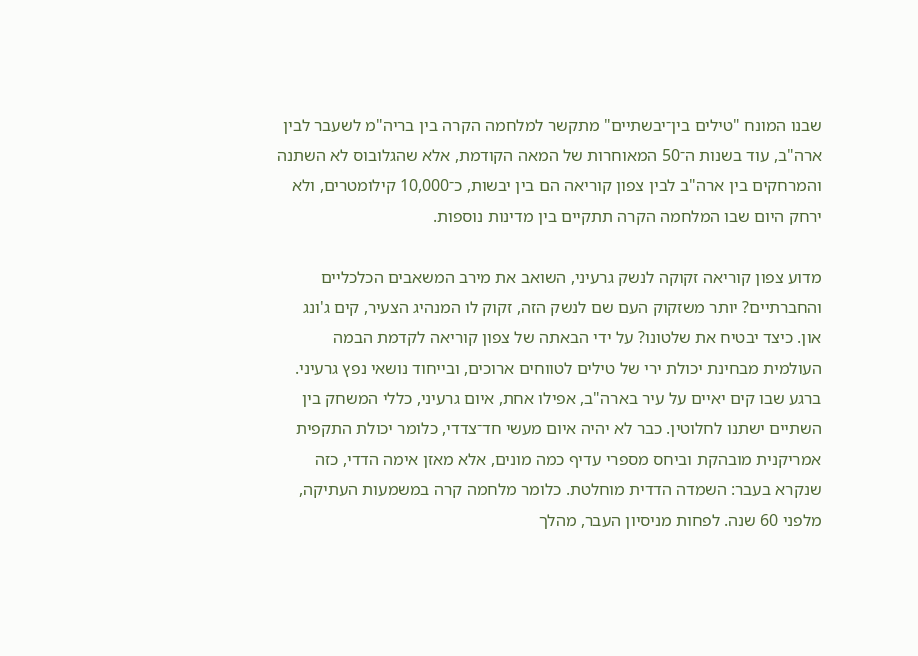שבנו המונח "טילים בין־יבשתיים" מתקשר למלחמה הקרה בין בריה"מ לשעבר לבין ארה"ב, עוד בשנות ה־50 המאוחרות של המאה הקודמת, אלא שהגלובוס לא השתנה והמרחקים בין ארה"ב לבין צפון קוריאה הם בין יבשות, כ־10,000 קילומטרים, ולא ירחק היום שבו המלחמה הקרה תתקיים בין מדינות נוספות.

מדוע צפון קוריאה זקוקה לנשק גרעיני, השואב את מירב המשאבים הכלכליים והחברתיים? יותר משזקוק העם שם לנשק הזה, זקוק לו המנהיג הצעיר, קים ג'ונג און. כיצד יבטיח את שלטונו? על ידי הבאתה של צפון קוריאה לקדמת הבמה העולמית מבחינת יכולת ירי של טילים לטווחים ארוכים, ובייחוד נושאי נפץ גרעיני. ברגע שבו קים יאיים על עיר בארה"ב, אפילו אחת, איום גרעיני, כללי המשחק בין השתיים ישתנו לחלוטין. כבר לא יהיה איום מעשי חד־צדדי, כלומר יכולת התקפית אמריקנית מובהקת וביחס מספרי עדיף כמה מונים, אלא מאזן אימה הדדי, כזה שנקרא בעבר: השמדה הדדית מוחלטת. כלומר מלחמה קרה במשמעות העתיקה, מלפני 60 שנה. לפחות מניסיון העבר, מהלך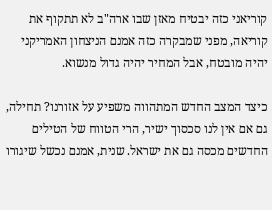קוריאני כזה יבטיח מאזן שבו ארה"ב לא תתקוף את קוריאה, מפני שמבקרה כזה אמנם הניצחון האמריקני יהיה מובטח, אבל המחיר יהיה גדול מנשוא.

כיצד המצב החדש המתהווה משפיע על אזורנו? תחילה, גם אם אין לנו סכסוך ישיר, הרי הטווח של הטילים החדשים מכסה גם את ישראל. שנית, אמנם נכשל שיגורו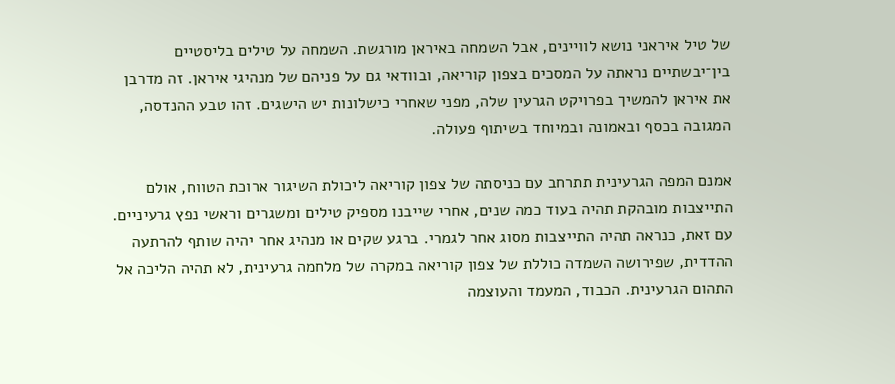של טיל איראני נושא לוויינים, אבל השמחה באיראן מורגשת. השמחה על טילים בליסטיים בין־יבשתיים נראתה על המסכים בצפון קוריאה, ובוודאי גם על פניהם של מנהיגי איראן. זה מדרבן את איראן להמשיך בפרויקט הגרעין שלה, מפני שאחרי כישלונות יש הישגים. זהו טבע ההנדסה, המגובה בכסף ובאמונה ובמיוחד בשיתוף פעולה.

אמנם המפה הגרעינית תתרחב עם כניסתה של צפון קוריאה ליכולת השיגור ארוכת הטווח, אולם התייצבות מובהקת תהיה בעוד כמה שנים, אחרי שייבנו מספיק טילים ומשגרים וראשי נפץ גרעיניים. עם זאת, כנראה תהיה התייצבות מסוג אחר לגמרי. ברגע שקים או מנהיג אחר יהיה שותף להרתעה ההדדית, שפירושה השמדה כוללת של צפון קוריאה במקרה של מלחמה גרעינית, לא תהיה הליכה אל התהום הגרעינית. הכבוד, המעמד והעוצמה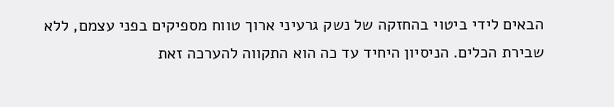הבאים לידי ביטוי בהחזקה של נשק גרעיני ארוך טווח מספיקים בפני עצמם, ללא שבירת הכלים. הניסיון היחיד עד כה הוא התקווה להערכה זאת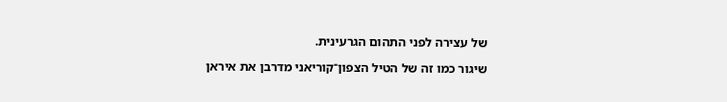של עצירה לפני התהום הגרעינית.

שיגור כמו זה של הטיל הצפון־קוריאני מדרבן את איראן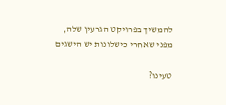להמשיך בפרויקט הגרעין שלה, מפני שאחרי כישלונות יש הישגים

טעינו?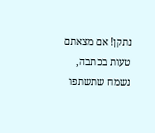נתקן! אם מצאתם טעות בכתבה, נשמח שתשתפו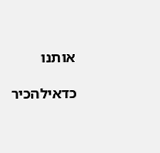אותנו

כדאילהכיר